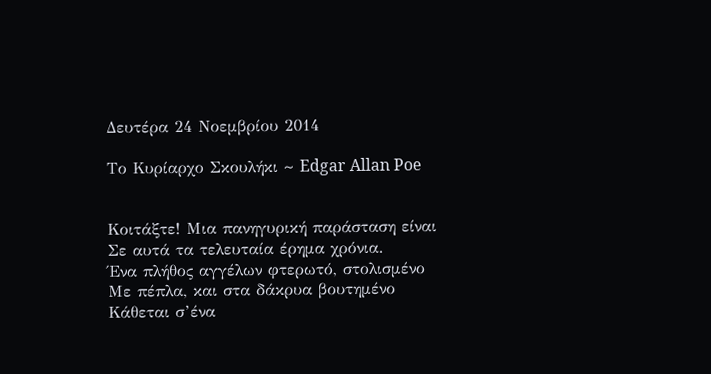Δευτέρα 24 Νοεμβρίου 2014

Το Κυρίαρχο Σκουλήκι ~ Edgar Allan Poe


Κοιτάξτε! Μια πανηγυρική παράσταση είναι
Σε αυτά τα τελευταία έρημα χρόνια.
Ένα πλήθος αγγέλων φτερωτό, στολισμένο
Με πέπλα, και στα δάκρυα βουτημένο
Κάθεται σ’ένα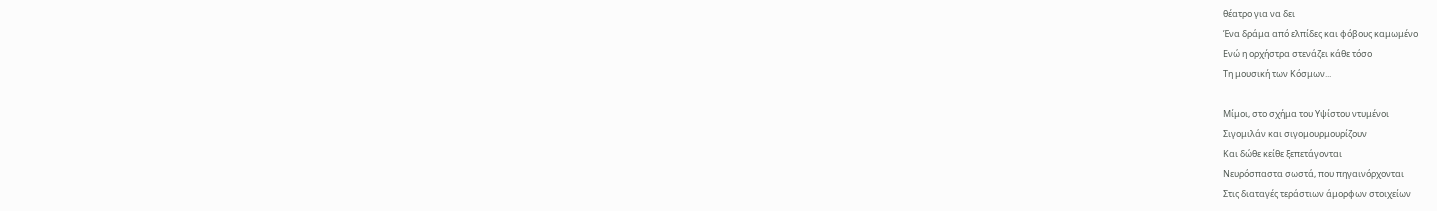θέατρο για να δει
Ένα δράμα από ελπίδες και φόβους καμωμένο
Ενώ η ορχήστρα στενάζει κάθε τόσο
Τη μουσική των Κόσμων...

Μίμοι, στο σχήμα του Υψίστου ντυμένοι
Σιγομιλάν και σιγομουρμουρίζουν
Και δώθε κείθε ξεπετάγονται
Νευρόσπαστα σωστά, που πηγαινόρχονται
Στις διαταγές τεράστιων άμορφων στοιχείων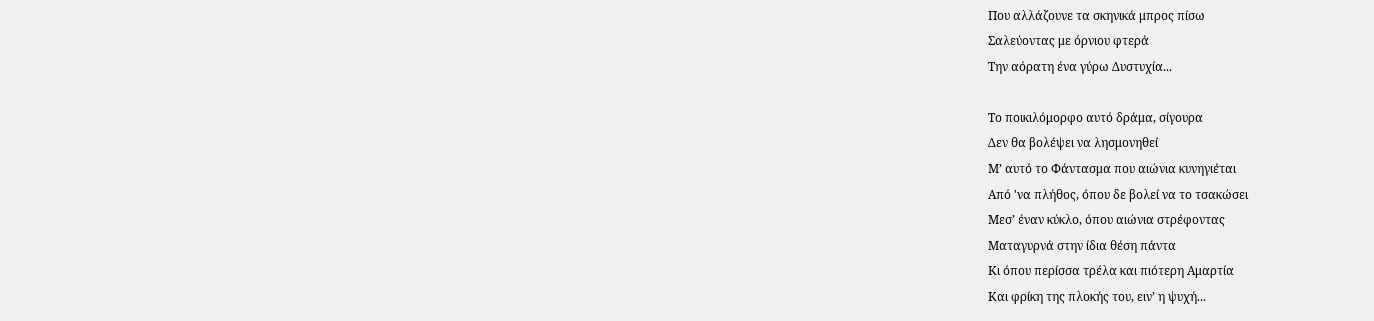Που αλλάζουνε τα σκηνικά μπρος πίσω
Σαλεύοντας με όρνιου φτερά
Την αόρατη ένα γύρω Δυστυχία...

Το ποικιλόμορφο αυτό δράμα, σίγουρα
Δεν θα βολέψει να λησμονηθεί
Μ’ αυτό το Φάντασμα που αιώνια κυνηγιέται
Από 'να πλήθος, όπου δε βολεί να το τσακώσει
Μεσ’ έναν κύκλο, όπου αιώνια στρέφοντας
Ματαγυρνά στην ίδια θέση πάντα
Κι όπου περίσσα τρέλα και πιότερη Αμαρτία
Και φρίκη της πλοκής του, ειν’ η ψυχή...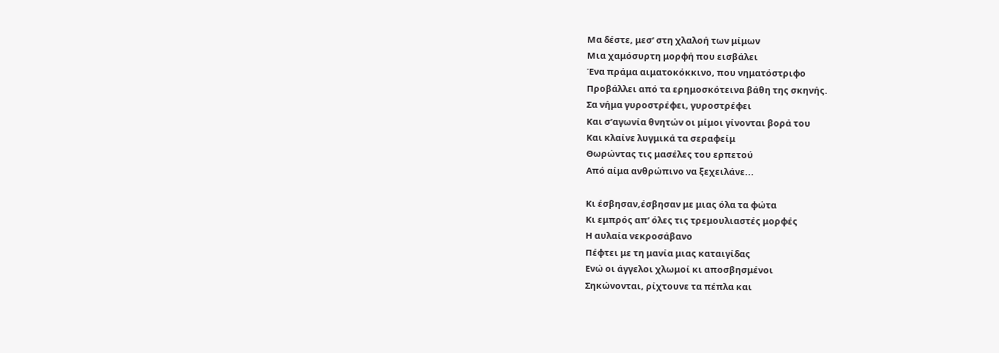Μα δέστε, μεσ’ στη χλαλοή των μίμων
Μια χαμόσυρτη μορφή που εισβάλει
Ένα πράμα αιματοκόκκινο, που νηματόστριφο
Προβάλλει από τα ερημοσκότεινα βάθη της σκηνής.
Σα νήμα γυροστρέφει, γυροστρέφει
Και σ’αγωνία θνητών οι μίμοι γίνονται βορά του
Και κλαίνε λυγμικά τα σεραφείμ
Θωρώντας τις μασέλες του ερπετού
Από αίμα ανθρώπινο να ξεχειλάνε...

Κι έσβησαν,έσβησαν με μιας όλα τα φώτα
Κι εμπρός απ’ όλες τις τρεμουλιαστές μορφές
Η αυλαία νεκροσάβανο
Πέφτει με τη μανία μιας καταιγίδας
Ενώ οι άγγελοι χλωμοί κι αποσβησμένοι
Σηκώνονται, ρίχτουνε τα πέπλα και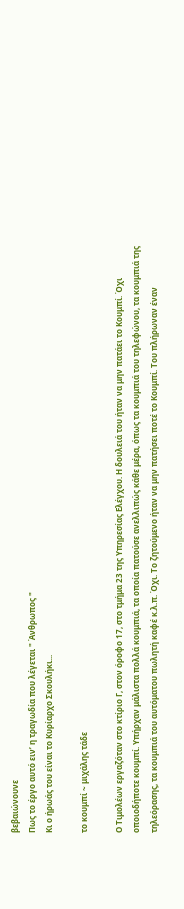βεβαιώνουνε
Πως το έργο αυτό ειν’ η τραγωδία που λέγεται " Άνθρωπος "
Κι ο ήρωάς του είναι το Κυρίαρχο Σκουλήκι...

το κουμπί ~ μιχάλης τάδε

Ο Τιμολέων εργαζόταν στο κτίριο Γ, στον όροφο 17, στο τμήμα 23 της Υπηρεσίας Ελέγχου. Η δουλειά του ήταν να μην πατάει το Κουμπί. Όχι οποιοδήποτε κουμπί. Υπήρχαν μάλιστα πολλά κουμπιά, τα οποία πατούσε ανελλιπώς κάθε μέρα, όπως τα κουμπιά του τηλεφώνου, τα κουμπιά της τηλεόρασης, τα κουμπιά του αυτόματου πωλητή καφέ κ.λ.π. Όχι. Το ζητούμενο ήταν να μην πατήσει ποτέ το Κουμπί. Του πλήρωναν έναν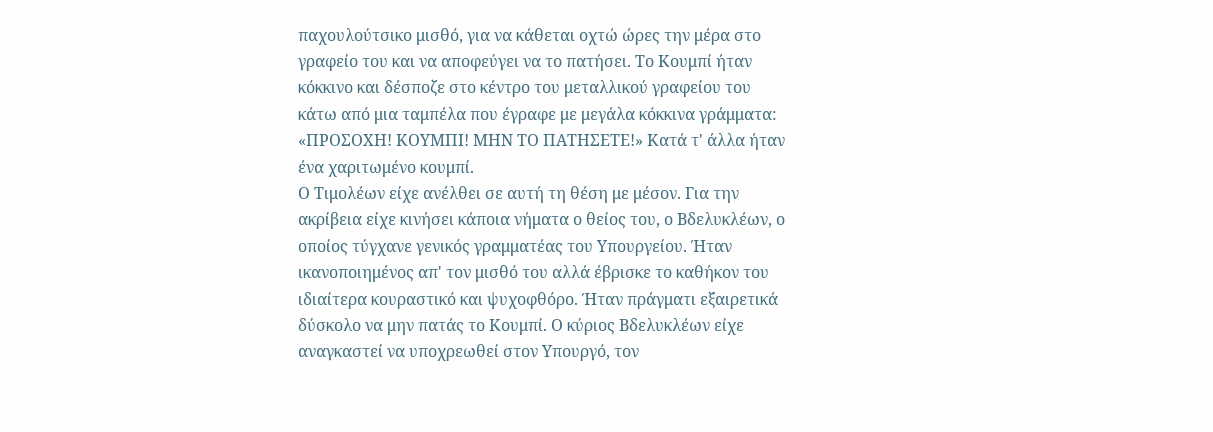παχουλούτσικο μισθό, για να κάθεται οχτώ ώρες την μέρα στο γραφείο του και να αποφεύγει να το πατήσει. Το Κουμπί ήταν κόκκινο και δέσποζε στο κέντρο του μεταλλικού γραφείου του κάτω από μια ταμπέλα που έγραφε με μεγάλα κόκκινα γράμματα: «ΠΡΟΣΟΧΗ! ΚΟΥΜΠΙ! ΜΗΝ ΤΟ ΠΑΤΗΣΕΤΕ!» Κατά τ' άλλα ήταν ένα χαριτωμένο κουμπί.
Ο Τιμολέων είχε ανέλθει σε αυτή τη θέση με μέσον. Για την ακρίβεια είχε κινήσει κάποια νήματα ο θείος του, ο Βδελυκλέων, ο οποίος τύγχανε γενικός γραμματέας του Υπουργείου. Ήταν ικανοποιημένος απ' τον μισθό του αλλά έβρισκε το καθήκον του ιδιαίτερα κουραστικό και ψυχοφθόρο. Ήταν πράγματι εξαιρετικά δύσκολο να μην πατάς το Κουμπί. Ο κύριος Βδελυκλέων είχε αναγκαστεί να υποχρεωθεί στον Υπουργό, τον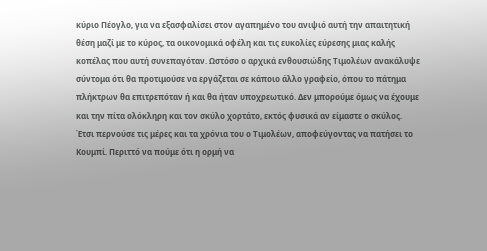κύριο Πέογλο, για να εξασφαλίσει στον αγαπημένο του ανιψιό αυτή την απαιτητική θέση μαζί με το κύρος, τα οικονομικά οφέλη και τις ευκολίες εύρεσης μιας καλής κοπέλας που αυτή συνεπαγόταν. Ωστόσο ο αρχικά ενθουσιώδης Τιμολέων ανακάλυψε σύντομα ότι θα προτιμούσε να εργάζεται σε κάποιο άλλο γραφείο, όπου το πάτημα πλήκτρων θα επιτρεπόταν ή και θα ήταν υποχρεωτικό. Δεν μπορούμε όμως να έχουμε και την πίτα ολόκληρη και τον σκύλο χορτάτο, εκτός φυσικά αν είμαστε ο σκύλος.
Έτσι περνούσε τις μέρες και τα χρόνια του ο Τιμολέων, αποφεύγοντας να πατήσει το Κουμπί. Περιττό να πούμε ότι η ορμή να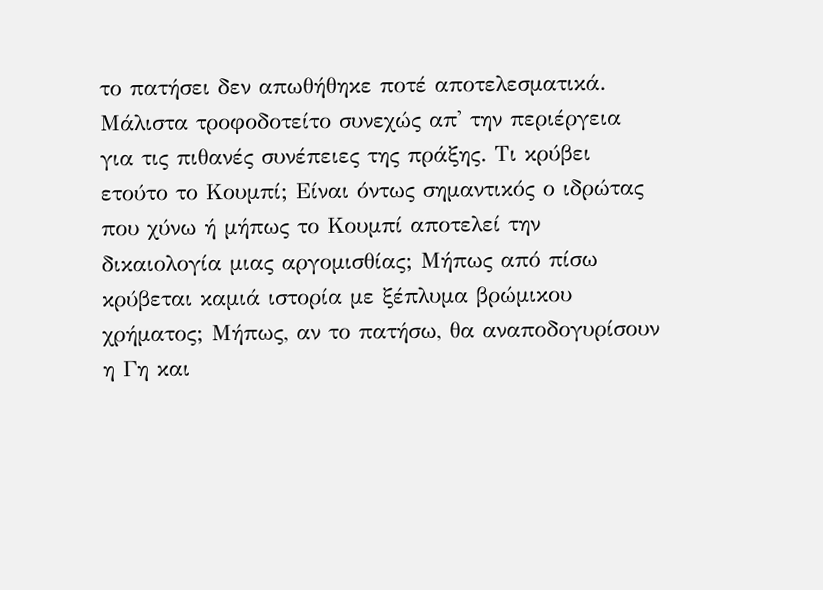το πατήσει δεν απωθήθηκε ποτέ αποτελεσματικά. Μάλιστα τροφοδοτείτο συνεχώς απ' την περιέργεια για τις πιθανές συνέπειες της πράξης. Τι κρύβει ετούτο το Κουμπί; Είναι όντως σημαντικός ο ιδρώτας που χύνω ή μήπως το Κουμπί αποτελεί την δικαιολογία μιας αργομισθίας; Μήπως από πίσω κρύβεται καμιά ιστορία με ξέπλυμα βρώμικου χρήματος; Μήπως, αν το πατήσω, θα αναποδογυρίσουν η Γη και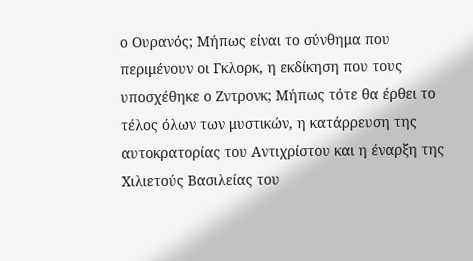ο Ουρανός; Μήπως είναι το σύνθημα που περιμένουν οι Γκλορκ, η εκδίκηση που τους υποσχέθηκε ο Ζντρονκ; Μήπως τότε θα έρθει το τέλος όλων των μυστικών, η κατάρρευση της αυτοκρατορίας του Αντιχρίστου και η έναρξη της Χιλιετούς Βασιλείας του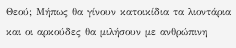Θεού; Μήπως θα γίνουν κατοικίδια τα λιοντάρια και οι αρκούδες θα μιλήσουν με ανθρώπινη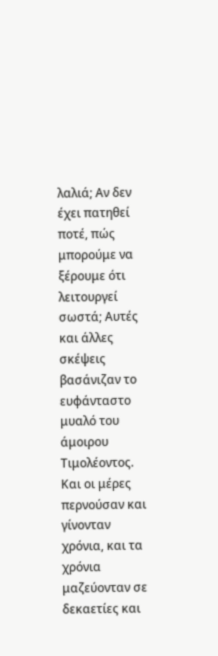λαλιά; Αν δεν έχει πατηθεί ποτέ, πώς μπορούμε να ξέρουμε ότι λειτουργεί σωστά; Αυτές και άλλες σκέψεις βασάνιζαν το ευφάνταστο μυαλό του άμοιρου Τιμολέοντος. Και οι μέρες περνούσαν και γίνονταν χρόνια, και τα χρόνια μαζεύονταν σε δεκαετίες και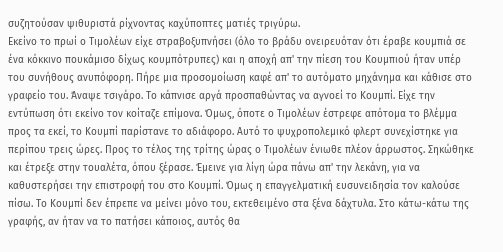συζητούσαν ψιθυριστά ρίχνοντας καχύποπτες ματιές τριγύρω.
Εκείνο το πρωί ο Τιμολέων είχε στραβοξυπνήσει (όλο το βράδυ ονειρευόταν ότι έραβε κουμπιά σε ένα κόκκινο πουκάμισο δίχως κουμπότρυπες) και η αποχή απ' την πίεση του Κουμπιού ήταν υπέρ του συνήθους ανυπόφορη. Πήρε μια προσομοίωση καφέ απ' το αυτόματο μηχάνημα και κάθισε στο γραφείο του. Άναψε τσιγάρο. Το κάπνισε αργά προσπαθώντας να αγνοεί το Κουμπί. Είχε την εντύπωση ότι εκείνο τον κοίταζε επίμονα. Όμως, όποτε ο Τιμολέων έστρεφε απότομα το βλέμμα προς τα εκεί, το Κουμπί παρίστανε το αδιάφορο. Αυτό το ψυχροπολεμικό φλερτ συνεχίστηκε για περίπου τρεις ώρες. Προς το τέλος της τρίτης ώρας ο Τιμολέων ένιωθε πλέον άρρωστος. Σηκώθηκε και έτρεξε στην τουαλέτα, όπου ξέρασε. Έμεινε για λίγη ώρα πάνω απ' την λεκάνη, για να καθυστερήσει την επιστροφή του στο Κουμπί. Όμως η επαγγελματική ευσυνειδησία τον καλούσε πίσω. Το Κουμπί δεν έπρεπε να μείνει μόνο του, εκτεθειμένο στα ξένα δάχτυλα. Στο κάτω-κάτω της γραφής, αν ήταν να το πατήσει κάποιος, αυτός θα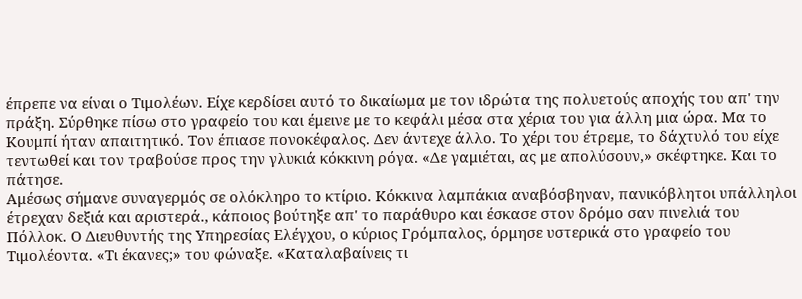έπρεπε να είναι ο Τιμολέων. Είχε κερδίσει αυτό το δικαίωμα με τον ιδρώτα της πολυετούς αποχής του απ' την πράξη. Σύρθηκε πίσω στο γραφείο του και έμεινε με το κεφάλι μέσα στα χέρια του για άλλη μια ώρα. Μα το Κουμπί ήταν απαιτητικό. Τον έπιασε πονοκέφαλος. Δεν άντεχε άλλο. Το χέρι του έτρεμε, το δάχτυλό του είχε τεντωθεί και τον τραβούσε προς την γλυκιά κόκκινη ρόγα. «Δε γαμιέται, ας με απολύσουν,» σκέφτηκε. Και το πάτησε.
Αμέσως σήμανε συναγερμός σε ολόκληρο το κτίριο. Κόκκινα λαμπάκια αναβόσβηναν, πανικόβλητοι υπάλληλοι έτρεχαν δεξιά και αριστερά., κάποιος βούτηξε απ' το παράθυρο και έσκασε στον δρόμο σαν πινελιά του Πόλλοκ. Ο Διευθυντής της Υπηρεσίας Ελέγχου, ο κύριος Γρόμπαλος, όρμησε υστερικά στο γραφείο του Τιμολέοντα. «Τι έκανες;» του φώναξε. «Καταλαβαίνεις τι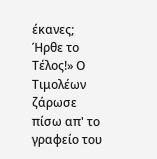έκανες; Ήρθε το Τέλος!» Ο Τιμολέων ζάρωσε πίσω απ' το γραφείο του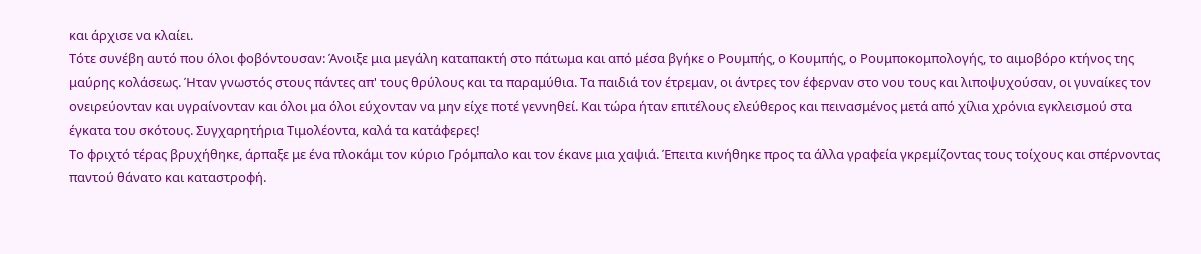και άρχισε να κλαίει.
Τότε συνέβη αυτό που όλοι φοβόντουσαν: Άνοιξε μια μεγάλη καταπακτή στο πάτωμα και από μέσα βγήκε ο Ρουμπής, ο Κουμπής, ο Ρουμποκομπολογής, το αιμοβόρο κτήνος της μαύρης κολάσεως. Ήταν γνωστός στους πάντες απ' τους θρύλους και τα παραμύθια. Τα παιδιά τον έτρεμαν, οι άντρες τον έφερναν στο νου τους και λιποψυχούσαν, οι γυναίκες τον ονειρεύονταν και υγραίνονταν και όλοι μα όλοι εύχονταν να μην είχε ποτέ γεννηθεί. Και τώρα ήταν επιτέλους ελεύθερος και πεινασμένος μετά από χίλια χρόνια εγκλεισμού στα έγκατα του σκότους. Συγχαρητήρια Τιμολέοντα, καλά τα κατάφερες!
Το φριχτό τέρας βρυχήθηκε, άρπαξε με ένα πλοκάμι τον κύριο Γρόμπαλο και τον έκανε μια χαψιά. Έπειτα κινήθηκε προς τα άλλα γραφεία γκρεμίζοντας τους τοίχους και σπέρνοντας παντού θάνατο και καταστροφή.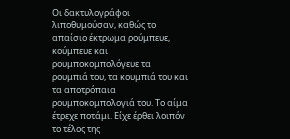Οι δακτυλογράφοι λιποθυμούσαν, καθώς το απαίσιο έκτρωμα ρούμπευε, κούμπευε και ρουμποκομπολόγευε τα ρουμπιά του, τα κουμπιά του και τα αποτρόπαια ρουμποκομπολογιά του. Το αίμα έτρεχε ποτάμι. Είχε έρθει λοιπόν το τέλος της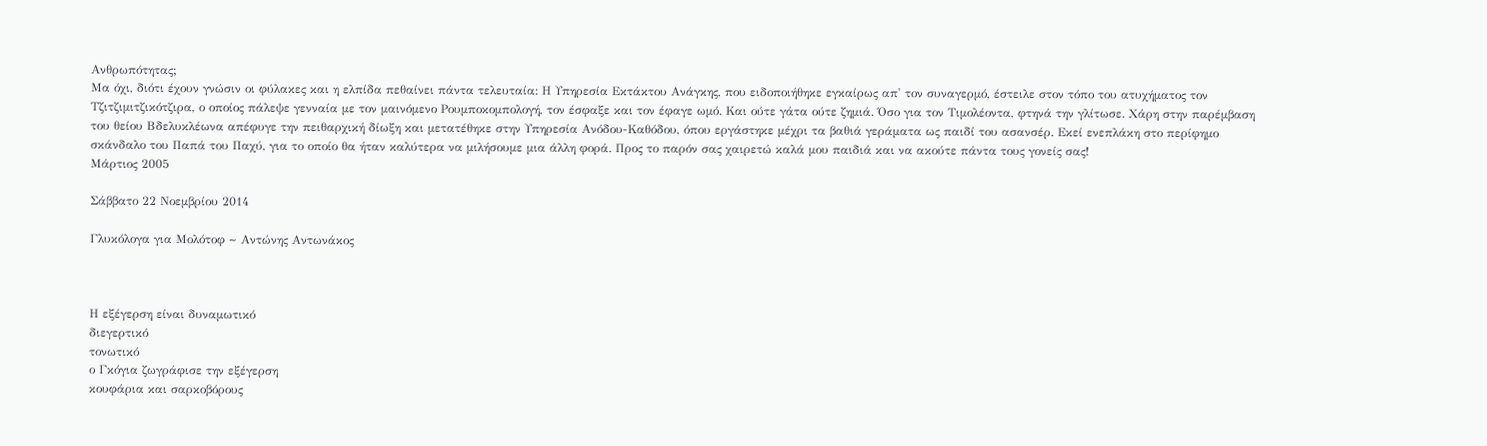Ανθρωπότητας;
Μα όχι, διότι έχουν γνώσιν οι φύλακες και η ελπίδα πεθαίνει πάντα τελευταία: Η Υπηρεσία Εκτάκτου Ανάγκης, που ειδοποιήθηκε εγκαίρως απ' τον συναγερμό, έστειλε στον τόπο του ατυχήματος τον Τζιτζιμιτζικότζιρα, ο οποίος πάλεψε γενναία με τον μαινόμενο Ρουμποκομπολογή, τον έσφαξε και τον έφαγε ωμό. Και ούτε γάτα ούτε ζημιά. Όσο για τον Τιμολέοντα, φτηνά την γλίτωσε. Χάρη στην παρέμβαση του θείου Βδελυκλέωνα απέφυγε την πειθαρχική δίωξη και μετατέθηκε στην Υπηρεσία Ανόδου-Καθόδου, όπου εργάστηκε μέχρι τα βαθιά γεράματα ως παιδί του ασανσέρ. Εκεί ενεπλάκη στο περίφημο σκάνδαλο του Παπά του Παχύ, για το οποίο θα ήταν καλύτερα να μιλήσουμε μια άλλη φορά. Προς το παρόν σας χαιρετώ καλά μου παιδιά και να ακούτε πάντα τους γονείς σας!
Μάρτιος 2005

Σάββατο 22 Νοεμβρίου 2014

Γλυκόλογα για Μολότοφ ~ Αντώνης Αντωνάκος



Η εξέγερση είναι δυναμωτικό
διεγερτικό
τονωτικό
ο Γκόγια ζωγράφισε την εξέγερση
κουφάρια και σαρκοβόρους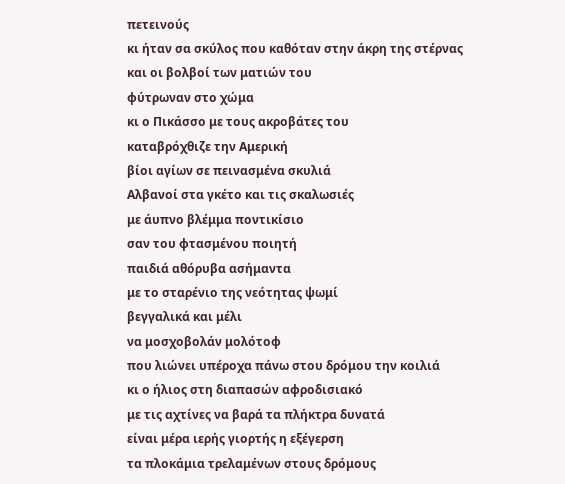πετεινούς
κι ήταν σα σκύλος που καθόταν στην άκρη της στέρνας
και οι βολβοί των ματιών του
φύτρωναν στο χώμα
κι ο Πικάσσο με τους ακροβάτες του
καταβρόχθιζε την Αμερική
βίοι αγίων σε πεινασμένα σκυλιά
Αλβανοί στα γκέτο και τις σκαλωσιές
με άυπνο βλέμμα ποντικίσιο
σαν του φτασμένου ποιητή
παιδιά αθόρυβα ασήμαντα
με το σταρένιο της νεότητας ψωμί
βεγγαλικά και μέλι
να μοσχοβολάν μολότοφ
που λιώνει υπέροχα πάνω στου δρόμου την κοιλιά
κι ο ήλιος στη διαπασών αφροδισιακό
με τις αχτίνες να βαρά τα πλήκτρα δυνατά
είναι μέρα ιερής γιορτής η εξέγερση
τα πλοκάμια τρελαμένων στους δρόμους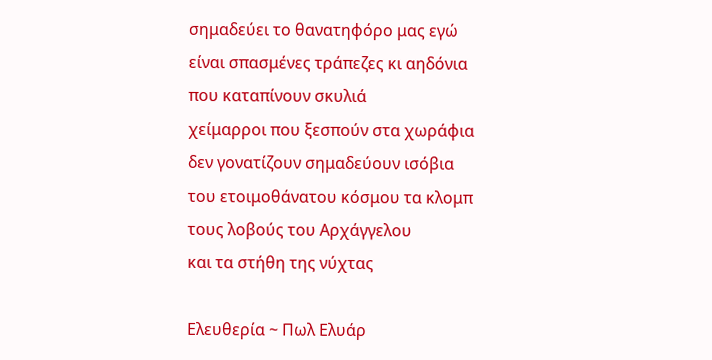σημαδεύει το θανατηφόρο μας εγώ
είναι σπασμένες τράπεζες κι αηδόνια
που καταπίνουν σκυλιά
χείμαρροι που ξεσπούν στα χωράφια
δεν γονατίζουν σημαδεύουν ισόβια
του ετοιμοθάνατου κόσμου τα κλομπ
τους λοβούς του Αρχάγγελου
και τα στήθη της νύχτας

Ελευθερία ~ Πωλ Ελυάρ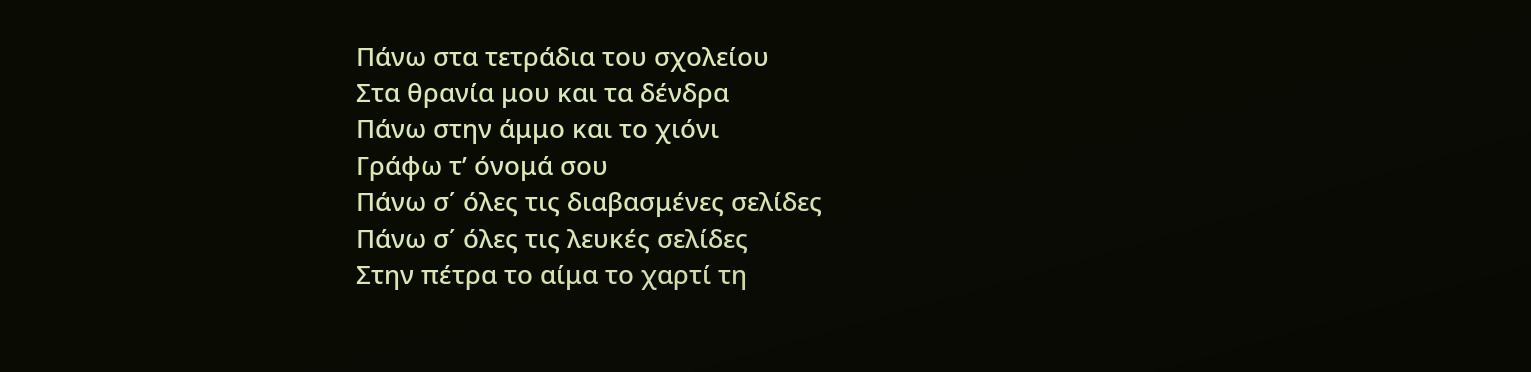Πάνω στα τετράδια του σχολείου
Στα θρανία μου και τα δένδρα
Πάνω στην άμμο και το χιόνι
Γράφω τ’ όνομά σου
Πάνω σ΄ όλες τις διαβασμένες σελίδες
Πάνω σ΄ όλες τις λευκές σελίδες
Στην πέτρα το αίμα το χαρτί τη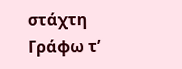στάχτη
Γράφω τ’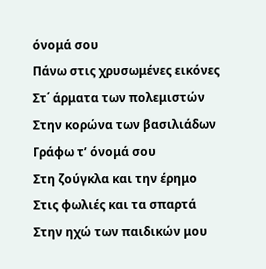όνομά σου
Πάνω στις χρυσωμένες εικόνες
Στ΄ άρματα των πολεμιστών
Στην κορώνα των βασιλιάδων
Γράφω τ’ όνομά σου
Στη ζούγκλα και την έρημο
Στις φωλιές και τα σπαρτά
Στην ηχώ των παιδικών μου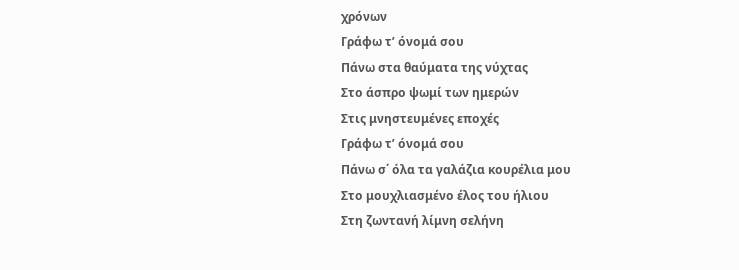χρόνων
Γράφω τ’ όνομά σου
Πάνω στα θαύματα της νύχτας
Στο άσπρο ψωμί των ημερών
Στις μνηστευμένες εποχές
Γράφω τ’ όνομά σου
Πάνω σ΄ όλα τα γαλάζια κουρέλια μου
Στο μουχλιασμένο έλος του ήλιου
Στη ζωντανή λίμνη σελήνη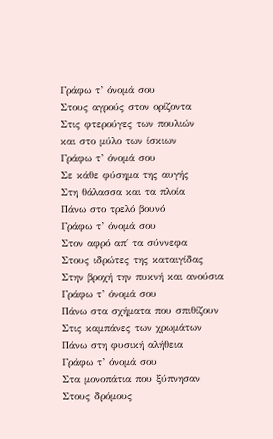Γράφω τ’ όνομά σου
Στους αγρούς στον ορίζοντα
Στις φτερούγες των πουλιών
και στο μύλο των ίσκιων
Γράφω τ’ όνομά σου
Σε κάθε φύσημα της αυγής
Στη θάλασσα και τα πλοία
Πάνω στο τρελό βουνό
Γράφω τ’ όνομά σου
Στον αφρό απ΄ τα σύννεφα
Στους ιδρώτες της καταιγίδας
Στην βροχή την πυκνή και ανούσια
Γράφω τ’ όνομά σου
Πάνω στα σχήματα που σπιθίζουν
Στις καμπάνες των χρωμάτων
Πάνω στη φυσική αλήθεια
Γράφω τ’ όνομά σου
Στα μονοπάτια που ξύπνησαν
Στους δρόμους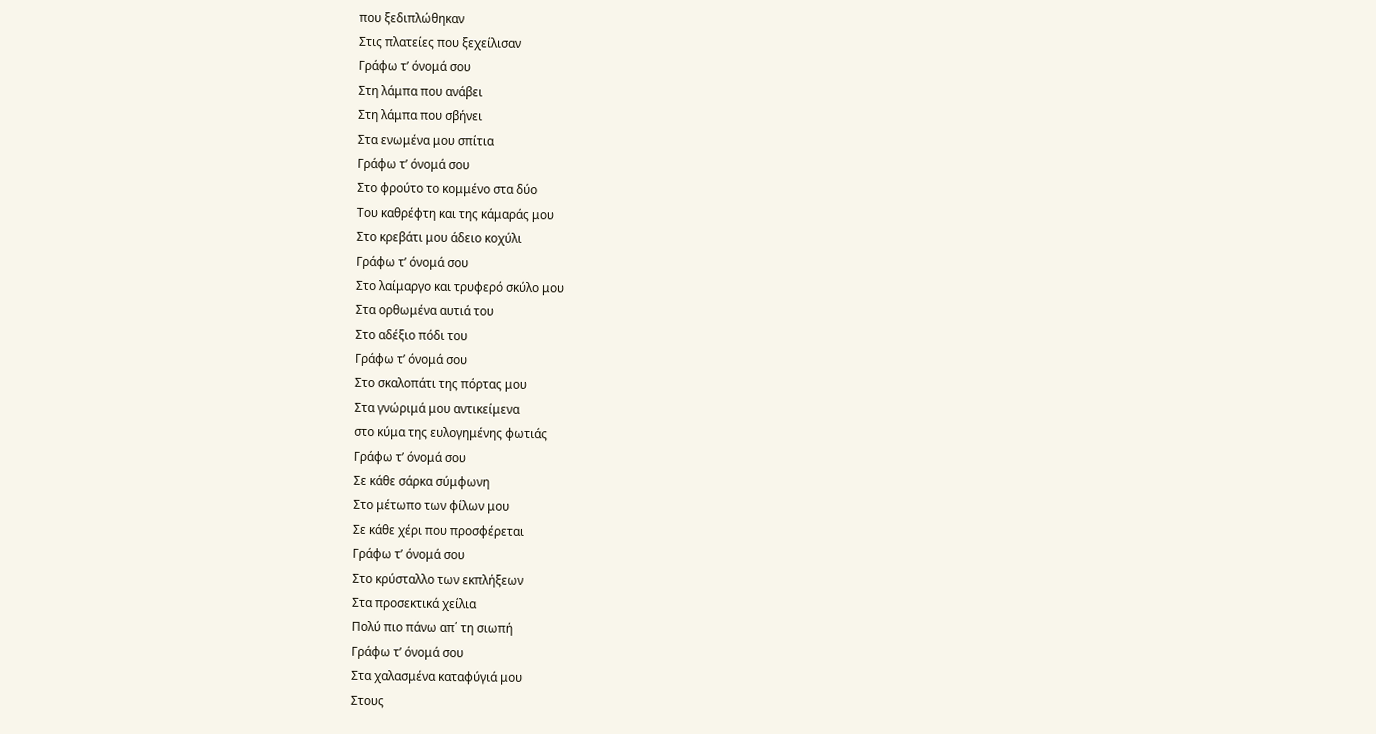που ξεδιπλώθηκαν
Στις πλατείες που ξεχείλισαν
Γράφω τ’ όνομά σου
Στη λάμπα που ανάβει
Στη λάμπα που σβήνει
Στα ενωμένα μου σπίτια
Γράφω τ’ όνομά σου
Στο φρούτο το κομμένο στα δύο
Του καθρέφτη και της κάμαράς μου
Στο κρεβάτι μου άδειο κοχύλι
Γράφω τ’ όνομά σου
Στο λαίμαργο και τρυφερό σκύλο μου
Στα ορθωμένα αυτιά του
Στο αδέξιο πόδι του
Γράφω τ’ όνομά σου
Στο σκαλοπάτι της πόρτας μου
Στα γνώριμά μου αντικείμενα
στο κύμα της ευλογημένης φωτιάς
Γράφω τ’ όνομά σου
Σε κάθε σάρκα σύμφωνη
Στο μέτωπο των φίλων μου
Σε κάθε χέρι που προσφέρεται
Γράφω τ’ όνομά σου
Στο κρύσταλλο των εκπλήξεων
Στα προσεκτικά χείλια
Πολύ πιο πάνω απ΄ τη σιωπή
Γράφω τ’ όνομά σου
Στα χαλασμένα καταφύγιά μου
Στους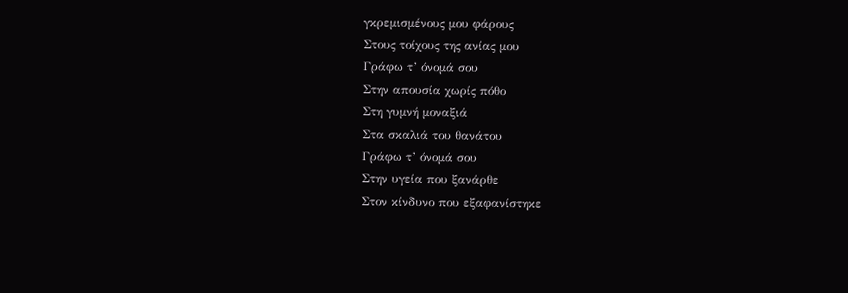γκρεμισμένους μου φάρους
Στους τοίχους της ανίας μου
Γράφω τ’ όνομά σου
Στην απουσία χωρίς πόθο
Στη γυμνή μοναξιά
Στα σκαλιά του θανάτου
Γράφω τ’ όνομά σου
Στην υγεία που ξανάρθε
Στον κίνδυνο που εξαφανίστηκε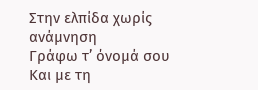Στην ελπίδα χωρίς ανάμνηση
Γράφω τ’ όνομά σου
Και με τη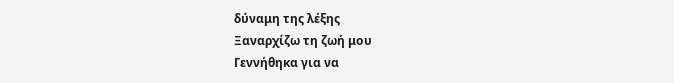δύναμη της λέξης
Ξαναρχίζω τη ζωή μου
Γεννήθηκα για να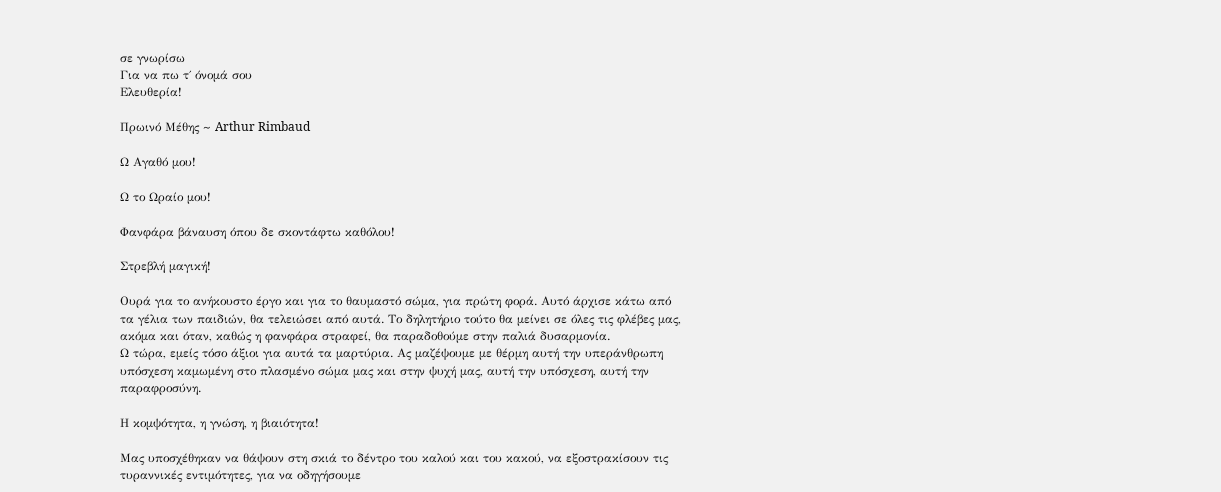σε γνωρίσω
Για να πω τ΄ όνομά σου
Ελευθερία!

Πρωινό Μέθης ~ Arthur Rimbaud

Ω Αγαθό μου!

Ω το Ωραίο μου!

Φανφάρα βάναυση όπου δε σκοντάφτω καθόλου!

Στρεβλή μαγική!

Ουρά για το ανήκουστο έργο και για το θαυμαστό σώμα, για πρώτη φορά. Αυτό άρχισε κάτω από τα γέλια των παιδιών, θα τελειώσει από αυτά. Το δηλητήριο τούτο θα μείνει σε όλες τις φλέβες μας, ακόμα και όταν, καθώς η φανφάρα στραφεί, θα παραδοθούμε στην παλιά δυσαρμονία.
Ω τώρα, εμείς τόσο άξιοι για αυτά τα μαρτύρια. Ας μαζέψουμε με θέρμη αυτή την υπεράνθρωπη υπόσχεση καμωμένη στο πλασμένο σώμα μας και στην ψυχή μας, αυτή την υπόσχεση, αυτή την παραφροσύνη.

Η κομψότητα, η γνώση, η βιαιότητα!

Μας υποσχέθηκαν να θάψουν στη σκιά το δέντρο του καλού και του κακού, να εξοστρακίσουν τις τυραννικές εντιμότητες, για να οδηγήσουμε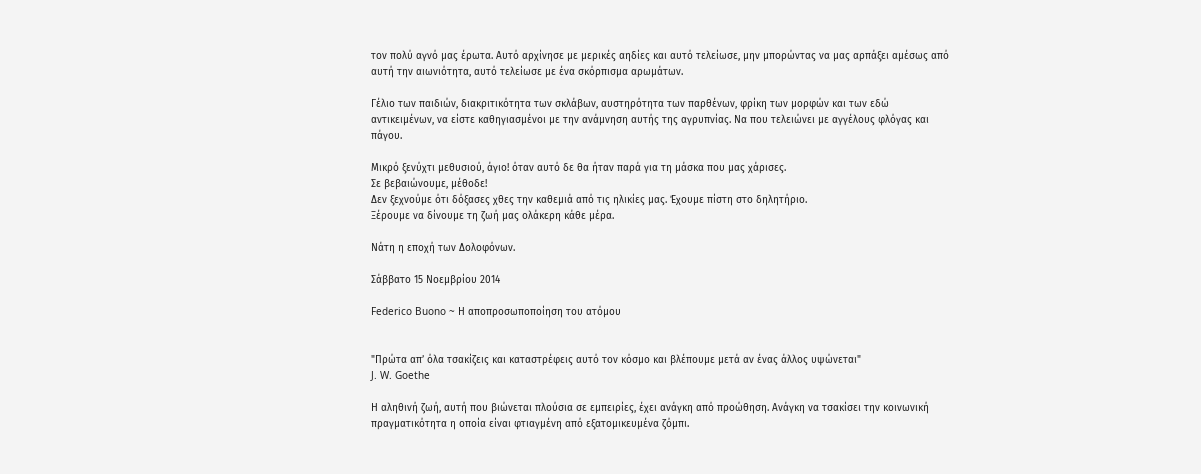τον πολύ αγνό μας έρωτα. Αυτό αρχίνησε με μερικές αηδίες και αυτό τελείωσε, μην μπορώντας να μας αρπάξει αμέσως από αυτή την αιωνιότητα, αυτό τελείωσε με ένα σκόρπισμα αρωμάτων.

Γέλιο των παιδιών, διακριτικότητα των σκλάβων, αυστηρότητα των παρθένων, φρίκη των μορφών και των εδώ αντικειμένων, να είστε καθηγιασμένοι με την ανάμνηση αυτής της αγρυπνίας. Να που τελειώνει με αγγέλους φλόγας και πάγου.

Μικρό ξενύχτι μεθυσιού, άγιο! όταν αυτό δε θα ήταν παρά για τη μάσκα που μας χάρισες.
Σε βεβαιώνουμε, μέθοδε!
Δεν ξεχνούμε ότι δόξασες χθες την καθεμιά από τις ηλικίες μας. Έχουμε πίστη στο δηλητήριο.
Ξέρουμε να δίνουμε τη ζωή μας ολάκερη κάθε μέρα.

Νάτη η εποχή των Δολοφόνων.

Σάββατο 15 Νοεμβρίου 2014

Federico Buono ~ Η αποπροσωποποίηση του ατόμου


"Πρώτα απ’ όλα τσακίζεις και καταστρέφεις αυτό τον κόσμο και βλέπουμε μετά αν ένας άλλος υψώνεται"
J. W. Goethe

Η αληθινή ζωή, αυτή που βιώνεται πλούσια σε εμπειρίες, έχει ανάγκη από προώθηση. Ανάγκη να τσακίσει την κοινωνική πραγματικότητα η οποία είναι φτιαγμένη από εξατομικευμένα ζόμπι.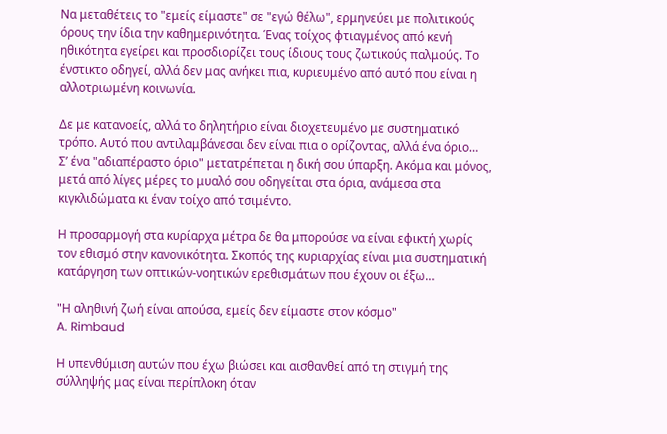Να μεταθέτεις το "εμείς είμαστε" σε "εγώ θέλω", ερμηνεύει με πολιτικούς όρους την ίδια την καθημερινότητα. Ένας τοίχος φτιαγμένος από κενή ηθικότητα εγείρει και προσδιορίζει τους ίδιους τους ζωτικούς παλμούς. Το ένστικτο οδηγεί, αλλά δεν μας ανήκει πια, κυριευμένο από αυτό που είναι η αλλοτριωμένη κοινωνία.

Δε με κατανοείς, αλλά το δηλητήριο είναι διοχετευμένο με συστηματικό τρόπο. Αυτό που αντιλαμβάνεσαι δεν είναι πια ο ορίζοντας, αλλά ένα όριο…
Σ’ ένα "αδιαπέραστο όριο" μετατρέπεται η δική σου ύπαρξη. Ακόμα και μόνος, μετά από λίγες μέρες το μυαλό σου οδηγείται στα όρια, ανάμεσα στα κιγκλιδώματα κι έναν τοίχο από τσιμέντο.

Η προσαρμογή στα κυρίαρχα μέτρα δε θα μπορούσε να είναι εφικτή χωρίς τον εθισμό στην κανονικότητα. Σκοπός της κυριαρχίας είναι μια συστηματική κατάργηση των οπτικών-νοητικών ερεθισμάτων που έχουν οι έξω…

"Η αληθινή ζωή είναι απούσα, εμείς δεν είμαστε στον κόσμο"
A. Rimbaud

Η υπενθύμιση αυτών που έχω βιώσει και αισθανθεί από τη στιγμή της σύλληψής μας είναι περίπλοκη όταν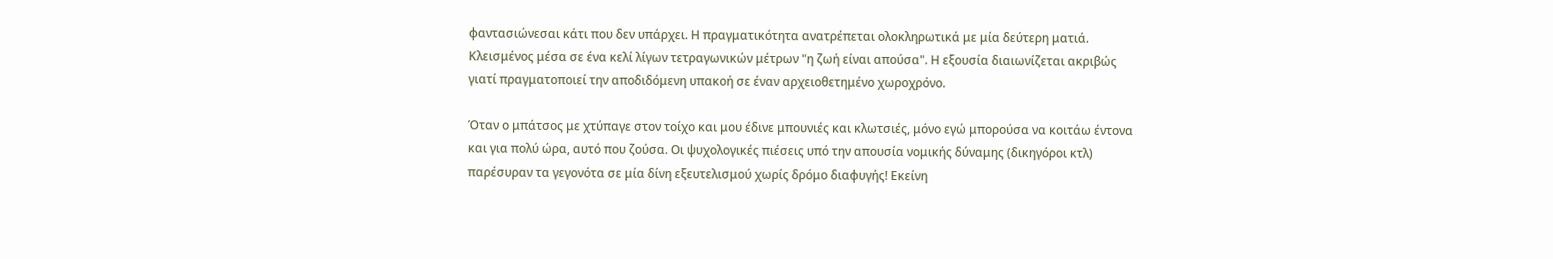φαντασιώνεσαι κάτι που δεν υπάρχει. Η πραγματικότητα ανατρέπεται ολοκληρωτικά με μία δεύτερη ματιά. Κλεισμένος μέσα σε ένα κελί λίγων τετραγωνικών μέτρων "η ζωή είναι απούσα". Η εξουσία διαιωνίζεται ακριβώς γιατί πραγματοποιεί την αποδιδόμενη υπακοή σε έναν αρχειοθετημένο χωροχρόνο.

Όταν ο μπάτσος με χτύπαγε στον τοίχο και μου έδινε μπουνιές και κλωτσιές, μόνο εγώ μπορούσα να κοιτάω έντονα και για πολύ ώρα, αυτό που ζούσα. Οι ψυχολογικές πιέσεις υπό την απουσία νομικής δύναμης (δικηγόροι κτλ) παρέσυραν τα γεγονότα σε μία δίνη εξευτελισμού χωρίς δρόμο διαφυγής! Εκείνη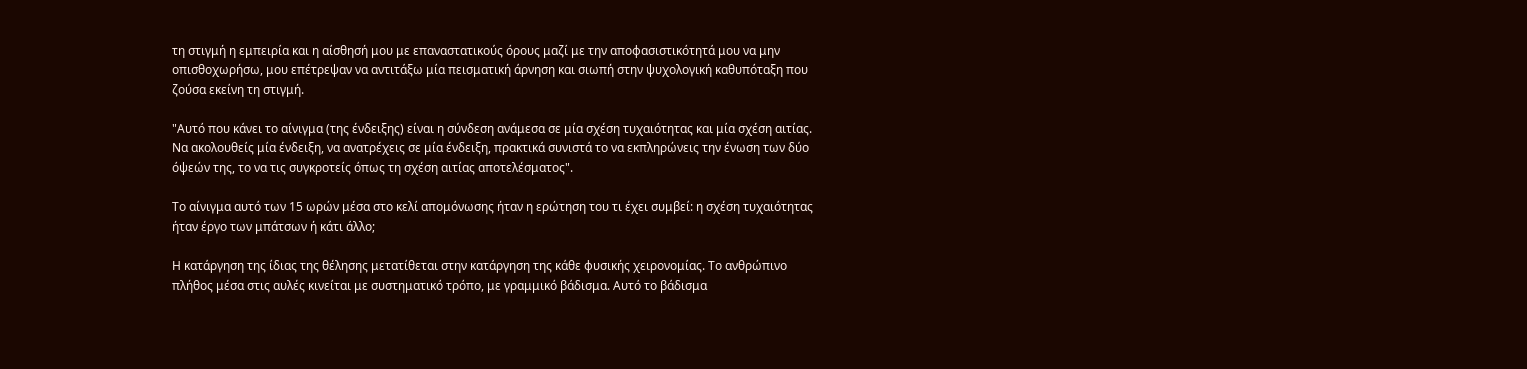τη στιγμή η εμπειρία και η αίσθησή μου με επαναστατικούς όρους μαζί με την αποφασιστικότητά μου να μην οπισθοχωρήσω, μου επέτρεψαν να αντιτάξω μία πεισματική άρνηση και σιωπή στην ψυχολογική καθυπόταξη που ζούσα εκείνη τη στιγμή.

"Αυτό που κάνει το αίνιγμα (της ένδειξης) είναι η σύνδεση ανάμεσα σε μία σχέση τυχαιότητας και μία σχέση αιτίας. Να ακολουθείς μία ένδειξη, να ανατρέχεις σε μία ένδειξη, πρακτικά συνιστά το να εκπληρώνεις την ένωση των δύο όψεών της, το να τις συγκροτείς όπως τη σχέση αιτίας αποτελέσματος".

Το αίνιγμα αυτό των 15 ωρών μέσα στο κελί απομόνωσης ήταν η ερώτηση του τι έχει συμβεί: η σχέση τυχαιότητας ήταν έργο των μπάτσων ή κάτι άλλο;

Η κατάργηση της ίδιας της θέλησης μετατίθεται στην κατάργηση της κάθε φυσικής χειρονομίας. Το ανθρώπινο πλήθος μέσα στις αυλές κινείται με συστηματικό τρόπο, με γραμμικό βάδισμα. Αυτό το βάδισμα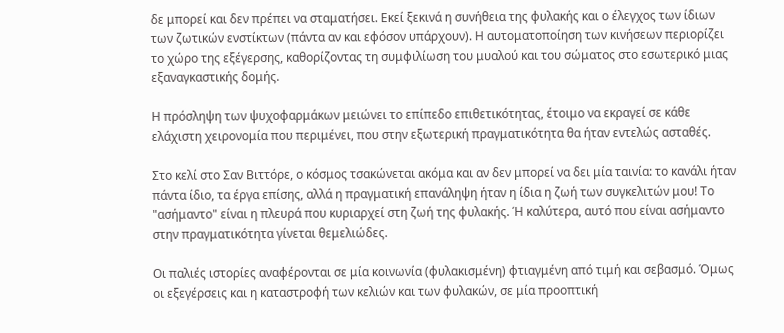δε μπορεί και δεν πρέπει να σταματήσει. Εκεί ξεκινά η συνήθεια της φυλακής και ο έλεγχος των ίδιων των ζωτικών ενστίκτων (πάντα αν και εφόσον υπάρχουν). Η αυτοματοποίηση των κινήσεων περιορίζει το χώρο της εξέγερσης, καθορίζοντας τη συμφιλίωση του μυαλού και του σώματος στο εσωτερικό μιας εξαναγκαστικής δομής.

Η πρόσληψη των ψυχοφαρμάκων μειώνει το επίπεδο επιθετικότητας, έτοιμο να εκραγεί σε κάθε ελάχιστη χειρονομία που περιμένει, που στην εξωτερική πραγματικότητα θα ήταν εντελώς ασταθές.

Στο κελί στο Σαν Βιττόρε, ο κόσμος τσακώνεται ακόμα και αν δεν μπορεί να δει μία ταινία: το κανάλι ήταν πάντα ίδιο, τα έργα επίσης, αλλά η πραγματική επανάληψη ήταν η ίδια η ζωή των συγκελιτών μου! Το "ασήμαντο" είναι η πλευρά που κυριαρχεί στη ζωή της φυλακής. Ή καλύτερα, αυτό που είναι ασήμαντο στην πραγματικότητα γίνεται θεμελιώδες.

Οι παλιές ιστορίες αναφέρονται σε μία κοινωνία (φυλακισμένη) φτιαγμένη από τιμή και σεβασμό. Όμως οι εξεγέρσεις και η καταστροφή των κελιών και των φυλακών, σε μία προοπτική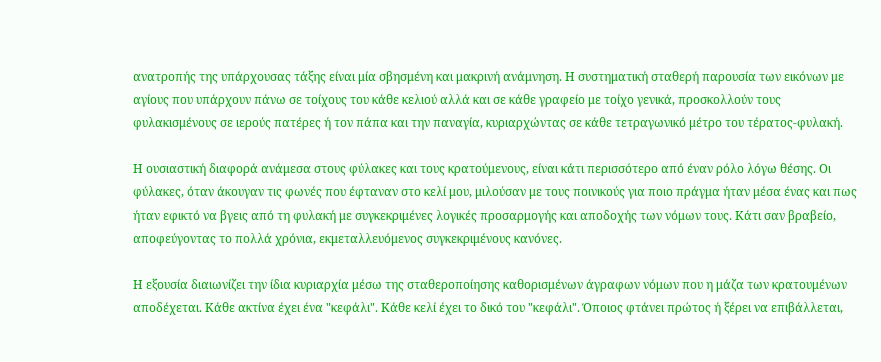ανατροπής της υπάρχουσας τάξης είναι μία σβησμένη και μακρινή ανάμνηση. Η συστηματική σταθερή παρουσία των εικόνων με αγίους που υπάρχουν πάνω σε τοίχους του κάθε κελιού αλλά και σε κάθε γραφείο με τοίχο γενικά, προσκολλούν τους φυλακισμένους σε ιερούς πατέρες ή τον πάπα και την παναγία, κυριαρχώντας σε κάθε τετραγωνικό μέτρο του τέρατος-φυλακή.

Η ουσιαστική διαφορά ανάμεσα στους φύλακες και τους κρατούμενους, είναι κάτι περισσότερο από έναν ρόλο λόγω θέσης. Οι φύλακες, όταν άκουγαν τις φωνές που έφταναν στο κελί μου, μιλούσαν με τους ποινικούς για ποιο πράγμα ήταν μέσα ένας και πως ήταν εφικτό να βγεις από τη φυλακή με συγκεκριμένες λογικές προσαρμογής και αποδοχής των νόμων τους. Κάτι σαν βραβείο, αποφεύγοντας το πολλά χρόνια, εκμεταλλευόμενος συγκεκριμένους κανόνες.

Η εξουσία διαιωνίζει την ίδια κυριαρχία μέσω της σταθεροποίησης καθορισμένων άγραφων νόμων που η μάζα των κρατουμένων αποδέχεται. Κάθε ακτίνα έχει ένα "κεφάλι". Κάθε κελί έχει το δικό του "κεφάλι". Όποιος φτάνει πρώτος ή ξέρει να επιβάλλεται,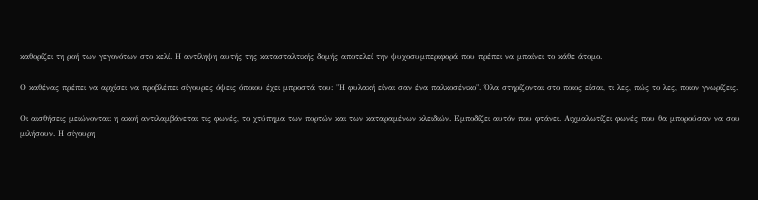καθορίζει τη ροή των γεγονότων στο κελί. Η αντίληψη αυτής της κατασταλτικής δομής αποτελεί την ψυχοσυμπεριφορά που πρέπει να μπαίνει το κάθε άτομο.

Ο καθένας πρέπει να αρχίσει να προβλέπει σίγουρες όψεις όποιου έχει μπροστά του: "Η φυλακή είναι σαν ένα παλκοσένικο". Όλα στηρίζονται στο ποιος είσαι, τι λες, πώς το λες, ποιον γνωρίζεις.

Οι αισθήσεις μειώνονται: η ακοή αντιλαμβάνεται τις φωνές, το χτύπημα των πορτών και των καταραμένων κλειδιών. Εμποδίζει αυτόν που φτάνει. Αιχμαλωτίζει φωνές που θα μπορούσαν να σου μιλήσουν. Η σίγουρη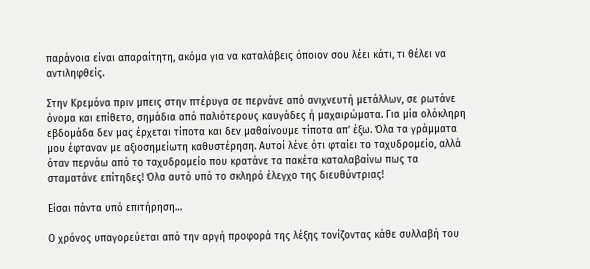παράνοια είναι απαραίτητη, ακόμα για να καταλάβεις όποιον σου λέει κάτι, τι θέλει να αντιληφθείς.

Στην Κρεμόνα πριν μπεις στην πτέρυγα σε περνάνε από ανιχνευτή μετάλλων, σε ρωτάνε όνομα και επίθετο, σημάδια από παλιότερους καυγάδες ή μαχαιρώματα. Για μία ολόκληρη εβδομάδα δεν μας έρχεται τίποτα και δεν μαθαίνουμε τίποτα απ’ έξω. Όλα τα γράμματα μου έφταναν με αξιοσημείωτη καθυστέρηση. Αυτοί λένε ότι φταίει το ταχυδρομείο, αλλά όταν περνάω από το ταχυδρομείο που κρατάνε τα πακέτα καταλαβαίνω πως τα σταματάνε επίτηδες! Όλα αυτό υπό το σκληρό έλεγχο της διευθύντριας!

Είσαι πάντα υπό επιτήρηση…

Ο χρόνος υπαγορεύεται από την αργή προφορά της λέξης τονίζοντας κάθε συλλαβή του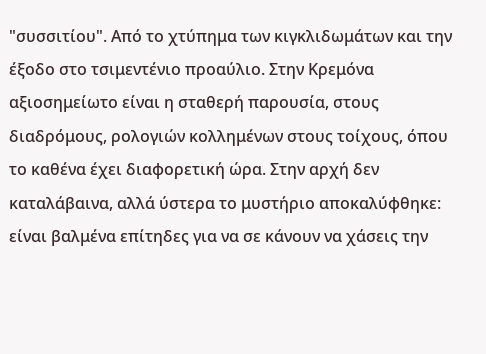"συσσιτίου". Από το χτύπημα των κιγκλιδωμάτων και την έξοδο στο τσιμεντένιο προαύλιο. Στην Κρεμόνα αξιοσημείωτο είναι η σταθερή παρουσία, στους διαδρόμους, ρολογιών κολλημένων στους τοίχους, όπου το καθένα έχει διαφορετική ώρα. Στην αρχή δεν καταλάβαινα, αλλά ύστερα το μυστήριο αποκαλύφθηκε: είναι βαλμένα επίτηδες για να σε κάνουν να χάσεις την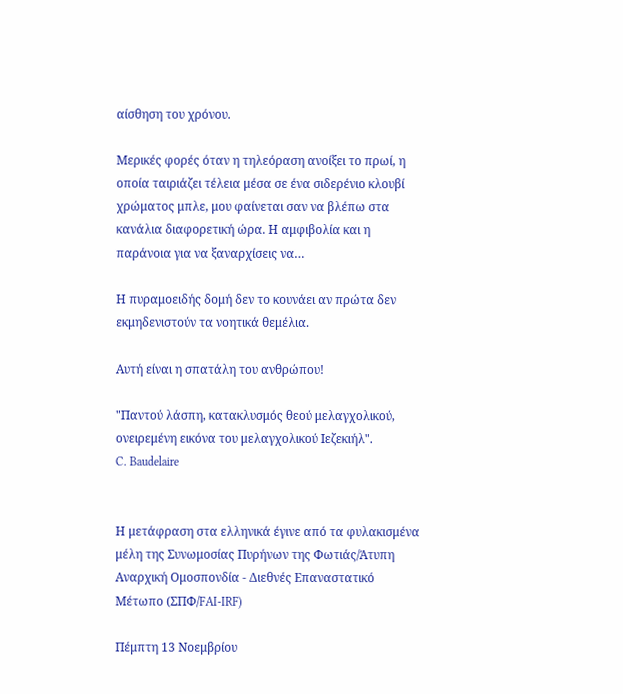αίσθηση του χρόνου.

Μερικές φορές όταν η τηλεόραση ανοίξει το πρωί, η οποία ταιριάζει τέλεια μέσα σε ένα σιδερένιο κλουβί χρώματος μπλε, μου φαίνεται σαν να βλέπω στα κανάλια διαφορετική ώρα. Η αμφιβολία και η παράνοια για να ξαναρχίσεις να…

Η πυραμοειδής δομή δεν το κουνάει αν πρώτα δεν εκμηδενιστούν τα νοητικά θεμέλια.

Αυτή είναι η σπατάλη του ανθρώπου!

"Παντού λάσπη, κατακλυσμός θεού μελαγχολικού, ονειρεμένη εικόνα του μελαγχολικού Ιεζεκιήλ".
C. Baudelaire


Η μετάφραση στα ελληνικά έγινε από τα φυλακισμένα μέλη της Συνωμοσίας Πυρήνων της Φωτιάς/Άτυπη Αναρχική Ομοσπονδία - Διεθνές Επαναστατικό Μέτωπο (ΣΠΦ/FAI-IRF)

Πέμπτη 13 Νοεμβρίου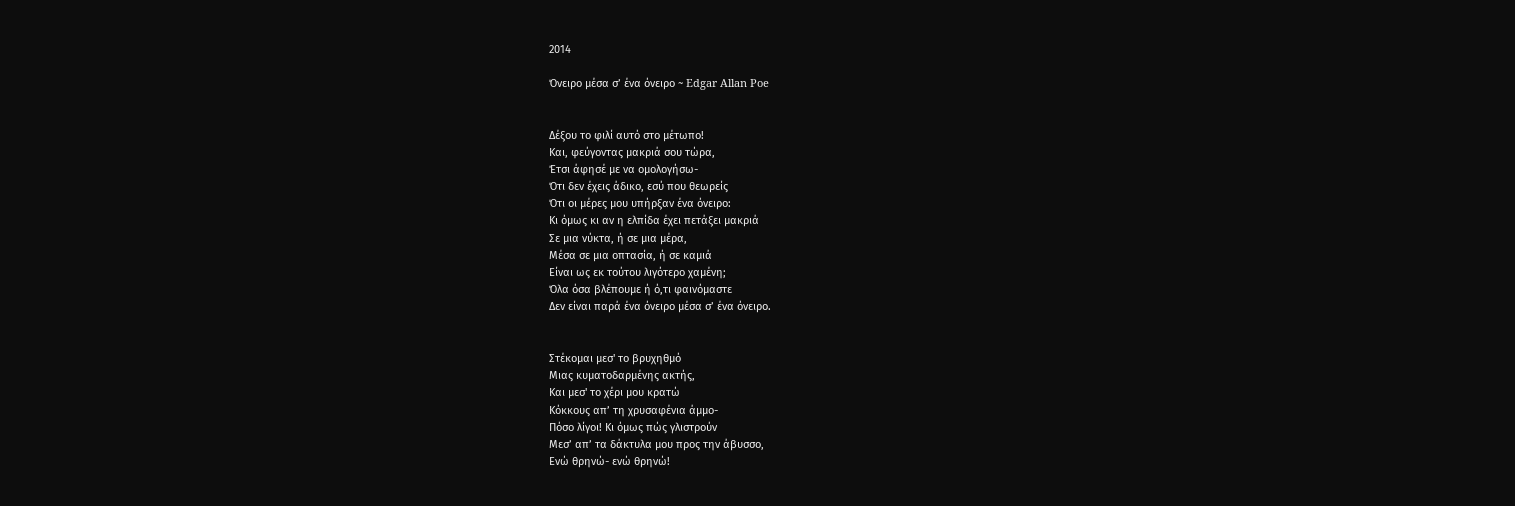2014

Όνειρο μέσα σ’ ένα όνειρο ~ Edgar Allan Poe


Δέξου το φιλί αυτό στο μέτωπο!
Και, φεύγοντας μακριά σου τώρα,
Έτσι άφησέ με να ομολογήσω-
Ότι δεν έχεις άδικο, εσύ που θεωρείς
Ότι οι μέρες μου υπήρξαν ένα όνειρο:
Κι όμως κι αν η ελπίδα έχει πετάξει μακριά
Σε μια νύκτα, ή σε μια μέρα,
Μέσα σε μια οπτασία, ή σε καμιά
Είναι ως εκ τούτου λιγότερο χαμένη;
Όλα όσα βλέπουμε ή ό,τι φαινόμαστε
Δεν είναι παρά ένα όνειρο μέσα σ’ ένα όνειρο.


Στέκομαι μεσ' το βρυχηθμό
Μιας κυματοδαρμένης ακτής,
Και μεσ' το χέρι μου κρατώ
Κόκκους απ’ τη χρυσαφένια άμμο-
Πόσο λίγοι! Κι όμως πώς γλιστρούν
Μεσ’ απ’ τα δάκτυλα μου προς την άβυσσο,
Ενώ θρηνώ- ενώ θρηνώ!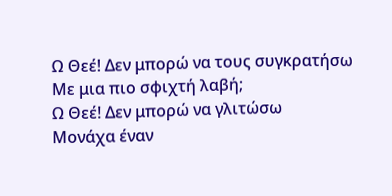Ω Θεέ! Δεν μπορώ να τους συγκρατήσω
Με μια πιο σφιχτή λαβή;
Ω Θεέ! Δεν μπορώ να γλιτώσω
Μονάχα έναν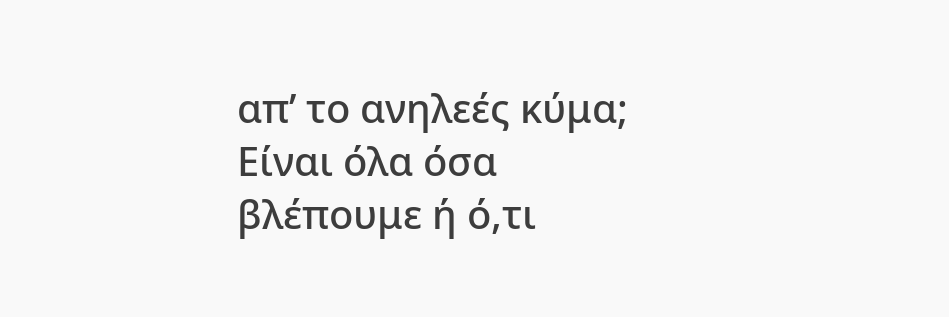απ’ το ανηλεές κύμα;
Είναι όλα όσα βλέπουμε ή ό,τι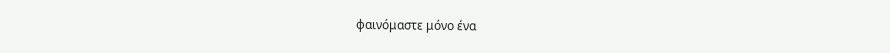φαινόμαστε μόνο ένα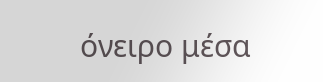όνειρο μέσα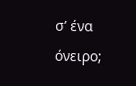σ’ ένα όνειρο;